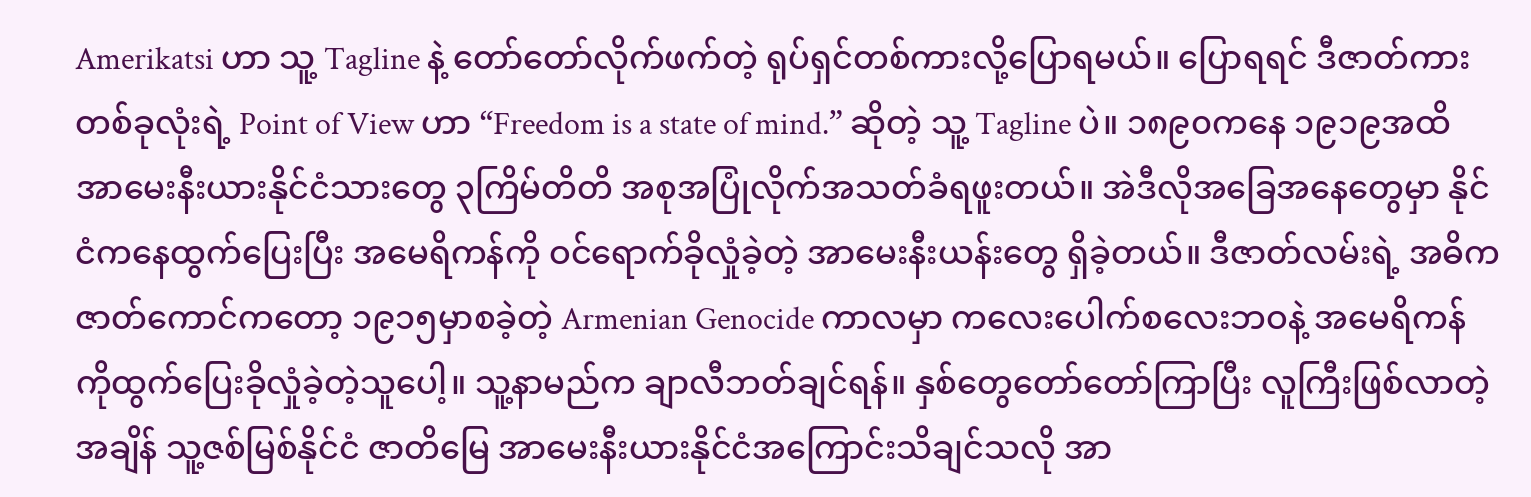Amerikatsi ဟာ သူ့ Tagline နဲ့ တော်တော်လိုက်ဖက်တဲ့ ရုပ်ရှင်တစ်ကားလို့ပြောရမယ်။ ပြောရရင် ဒီဇာတ်ကားတစ်ခုလုံးရဲ့ Point of View ဟာ “Freedom is a state of mind.” ဆိုတဲ့ သူ့ Tagline ပဲ။ ၁၈၉၀ကနေ ၁၉၁၉အထိ အာမေးနီးယားနိုင်ငံသားတွေ ၃ကြိမ်တိတိ အစုအပြုံလိုက်အသတ်ခံရဖူးတယ်။ အဲဒီလိုအခြေအနေတွေမှာ နိုင်ငံကနေထွက်ပြေးပြီး အမေရိကန်ကို ဝင်ရောက်ခိုလှုံခဲ့တဲ့ အာမေးနီးယန်းတွေ ရှိခဲ့တယ်။ ဒီဇာတ်လမ်းရဲ့ အဓိကဇာတ်ကောင်ကတော့ ၁၉၁၅မှာစခဲ့တဲ့ Armenian Genocide ကာလမှာ ကလေးပေါက်စလေးဘဝနဲ့ အမေရိကန်ကိုထွက်ပြေးခိုလှုံခဲ့တဲ့သူပေါ့။ သူ့နာမည်က ချာလီဘတ်ချင်ရန်။ နှစ်တွေတော်တော်ကြာပြီး လူကြီးဖြစ်လာတဲ့အချိန် သူ့ဇစ်မြစ်နိုင်ငံ ဇာတိမြေ အာမေးနီးယားနိုင်ငံအကြောင်းသိချင်သလို အာ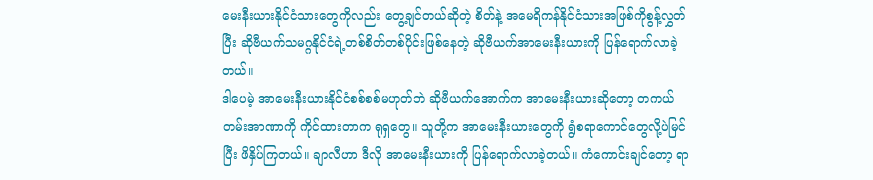မေးနီးယားနိုင်ငံသားတွေကိုလည်း တွေ့ချင်တယ်ဆိုတဲ့ စိတ်နဲ့ အမေရိကန်နိုင်ငံသားအဖြစ်ကိုစွန့်လွှတ်ပြီး ဆိုဗီယက်သမဂ္ဂနိုင်ငံရဲ့တစ်စိတ်တစ်ပိုင်းဖြစ်နေတဲ့ ဆိုဗီယက်အာမေးနီးယားကို ပြန်ရောက်လာခဲ့တယ်။
ဒါပေမဲ့ အာမေးနီးယားနိုင်ငံစစ်စစ်မဟုတ်ဘဲ ဆိုဗီယက်အောက်က အာမေးနီးယားဆိုတော့ တကယ်တမ်းအာဏာကို ကိုင်ထားတာက ရုရှတွေ။ သူတို့က အာမေးနီးယားတွေကို ရွံစရာကောင်တွေလို့ပဲမြင်ပြီး ဖိနှိပ်ကြတယ်။ ချာလီဟာ ဒီလို အာမေးနီးယားကို ပြန်ရောက်လာခဲ့တယ်။ ကံကောင်းချင်တော့ ရာ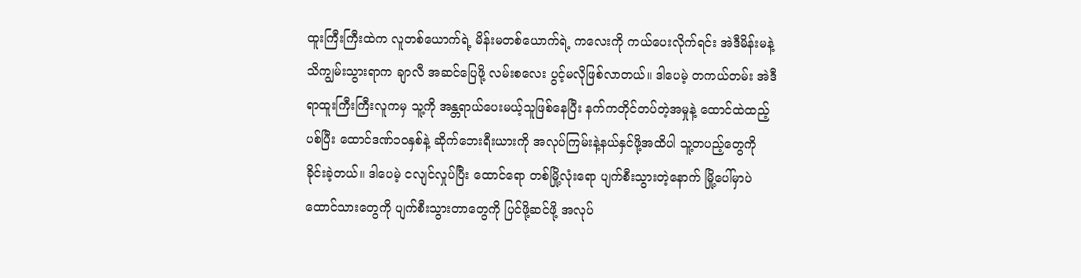ထူးကြီးကြီးထဲက လူတစ်ယောက်ရဲ့ မိန်းမတစ်ယောက်ရဲ့ ကလေးကို ကယ်ပေးလိုက်ရင်း အဲဒီမိန်းမနဲ့ သိကျွမ်းသွားရာက ချာလီ အဆင်ပြေဖို့ လမ်းစလေး ပွင့်မလိုဖြစ်လာတယ်။ ဒါပေမဲ့ တကယ်တမ်း အဲဒီရာထူးကြီးကြီးလူကမှ သူ့ကို အန္တရာယ်ပေးမယ့်သူဖြစ်နေပြီး နက်ကတိုင်တပ်တဲ့အမှုနဲ့ ထောင်ထဲထည့်ပစ်ပြီး ထောင်ဒဏ်၁၀နှစ်နဲ့ ဆိုက်ဘေးရီးယားကို အလုပ်ကြမ်းနဲ့နယ်နှင်ဖို့အထိပါ သူ့တပည့်တွေကို ခိုင်းခဲ့တယ်။ ဒါပေမဲ့ ငလျင်လှုပ်ပြီး ထောင်ရော တစ်မြို့လုံးရော ပျက်စီးသွားတဲ့နောက် မြို့ပေါ်မှာပဲ ထောင်သားတွေကို ပျက်စီးသွားတာတွေကို ပြင်ဖို့ဆင်ဖို့ အလုပ်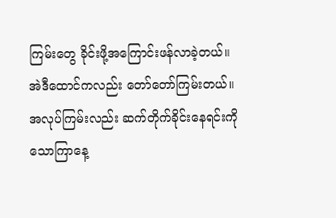ကြမ်းတွေ ခိုင်းဖို့အကြောင်းဖန်လာခဲ့တယ်။
အဲဒီထောင်ကလည်း တော်တော်ကြမ်းတယ်။ အလုပ်ကြမ်းလည်း ဆက်တိုက်ခိုင်းနေရင်းကို သောကြာနေ့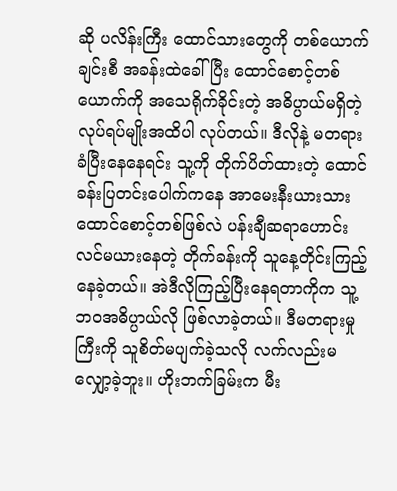ဆို ပလိန်းကြီး ထောင်သားတွေကို တစ်ယောက်ချင်းစီ အခန်းထဲခေါ်ပြီး ထောင်စောင့်တစ်ယောက်ကို အသေရိုက်ခိုင်းတဲ့ အဓိပ္ပာယ်မရှိတဲ့လုပ်ရပ်မျိုးအထိပါ လုပ်တယ်။ ဒီလိုနဲ့ မတရားခံပြီးနေနေရင်း သူ့ကို တိုက်ပိတ်ထားတဲ့ ထောင်ခန်းပြတင်းပေါက်ကနေ အာမေးနီးယားသား ထောင်စောင့်တစ်ဖြစ်လဲ ပန်းချီဆရာဟောင်းလင်မယားနေတဲ့ တိုက်ခန်းကို သူနေ့တိုင်းကြည့်နေခဲ့တယ်။ အဲဒီလိုကြည့်ပြီးနေရတာကိုက သူ့ဘဝအဓိပ္ပာယ်လို ဖြစ်လာခဲ့တယ်။ ဒီမတရားမှုကြီးကို သူစိတ်မပျက်ခဲ့သလို လက်လည်းမလျှော့ခဲ့ဘူး။ ဟိုးဘက်ခြမ်းက မီး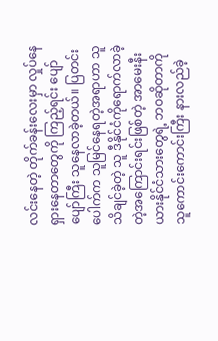လင်းနေတဲ့ တိုက်ခန်းလေးမှာ လှုပ်နေရှားနေတာတွေကို ကြည့်ရင်း ပျော်ပျော်ကြီး သူနေလာခဲ့တယ်။ ပြတင်းပေါက်က သူမြင်နေရတဲ့အရာဟာ သူသိချင်ခဲ့တဲ့ သူ ဒီနိုင်ငံကိုရောက်လာခဲ့တဲ့အကြောင်းရင်းဖြစ်တဲ့ အာမေးနီးယားနိုင်ငံသားတွေရဲ့ ဘဝဆိုတာကို သူကောင်းကောင်းကြီး နားလည်ခဲ့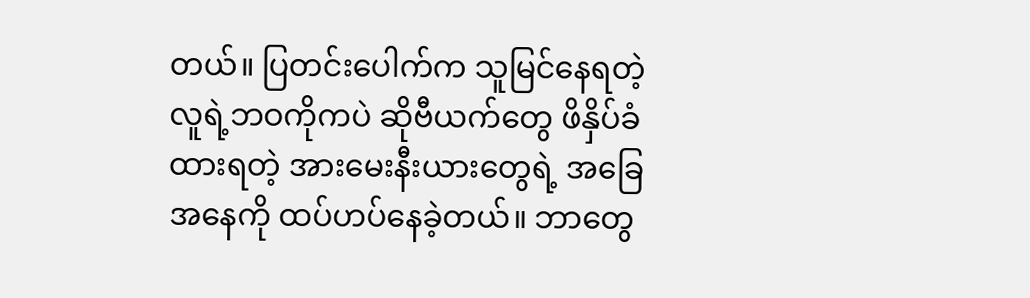တယ်။ ပြတင်းပေါက်က သူမြင်နေရတဲ့လူရဲ့ဘဝကိုကပဲ ဆိုဗီယက်တွေ ဖိနှိပ်ခံထားရတဲ့ အားမေးနီးယားတွေရဲ့ အခြေအနေကို ထပ်ဟပ်နေခဲ့တယ်။ ဘာတွေ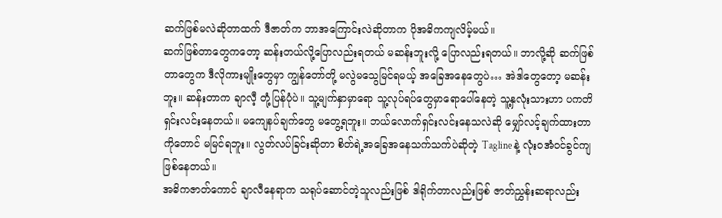ဆက်ဖြစ်မလဲဆိုတာထက် ဒီဇာတ်က ဘာအကြောင်းလဲဆိုတာက ပိုအဓိကကျလိမ့်မယ်။
ဆက်ဖြစ်တာတွေကတော့ ဆန်းတယ်လို့ပြောလည်းရတယ် မဆန်းဘူးလို့ ပြောလည်းရတယ်။ ဘာလို့ဆို ဆက်ဖြစ်တာတွေက ဒီလိုကားမျိုးတွေမှာ ကျွန်တော်တို့ မလွဲမသွေမြင်ရမယ့် အခြေအနေတွေပဲ… အဲဒါတွေတော့ မဆန်းဘူး။ ဆန်းတာက ချာလီ့ တုံ့ပြန်ပုံပဲ။ သူ့မျက်နှာမှာရော သူ့လုပ်ရပ်တွေမှာရောပေါ်နေတဲ့ သူ့နှလုံးသားဟာ ပကတိရှင်းလင်းနေတယ်။ မကျေနပ်ချက်တွေ မတွေ့ရဘူး။ ဘယ်လောက်ရှင်းလင်းနေသလဲဆို မျှော်လင့်ချက်ထားတာကိုတောင် မမြင်ရဘူး။ လွတ်လပ်ခြင်းဆိုတာ စိတ်ရဲ့အခြေအနေသက်သက်ပဲဆိုတဲ့ Tagline နဲ့ လုံးဝအံဝင်ခွင်ကျဖြစ်နေတယ်။
အဓိကဇာတ်ကောင် ချာလီနေရာက သရုပ်ဆောင်တဲ့သူလည်းဖြစ် ဒါရိုက်တာလည်းဖြစ် ဇာတ်ညွှန်းဆရာလည်း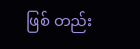ဖြစ် တည်း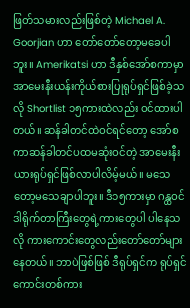ဖြတ်သမားလည်းဖြစ်တဲ့ Michael A. Goorjian ဟာ တော်တော်တော့မခေပါဘူး။ Amerikatsi ဟာ ဒီနှစ်အော်စကာမှာ အာမေးနီးယန်းကိုယ်စားပြုရုပ်ရှင်ဖြစ်ခဲ့သလို Shortlist ၁၅ကားထဲလည်း ဝင်ထားပါတယ်။ ဆန်ခါတင်ထဲဝင်ရင်တော့ အော်စကာဆန်ခါတင်ပထမဆုံးဝင်တဲ့ အာမေးနီးယားရုပ်ရှင်ဖြစ်လာပါလိမ့်မယ်။ မသေတော့မသေချာပါဘူး။ ဒီ၁၅ကားမှာ ဂန္ထဝင်ဒါရိုက်တာကြီးတွေရဲ့ကားတွေပါ ပါနေသလို ကားကောင်းတွေလည်းတော်တော်များနေတယ်။ ဘာပဲဖြစ်ဖြစ် ဒီရုပ်ရှင်က ရုပ်ရှင်ကောင်းတစ်ကား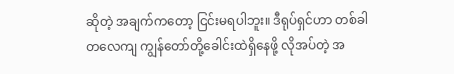ဆိုတဲ့ အချက်ကတော့ ငြင်းမရပါဘူး။ ဒီရုပ်ရှင်ဟာ တစ်ခါတလေကျ ကျွန်တော်တို့ခေါင်းထဲရှိနေဖို့ လိုအပ်တဲ့ အ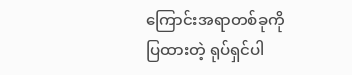ကြောင်းအရာတစ်ခုကိုပြထားတဲ့ ရုပ်ရှင်ပါ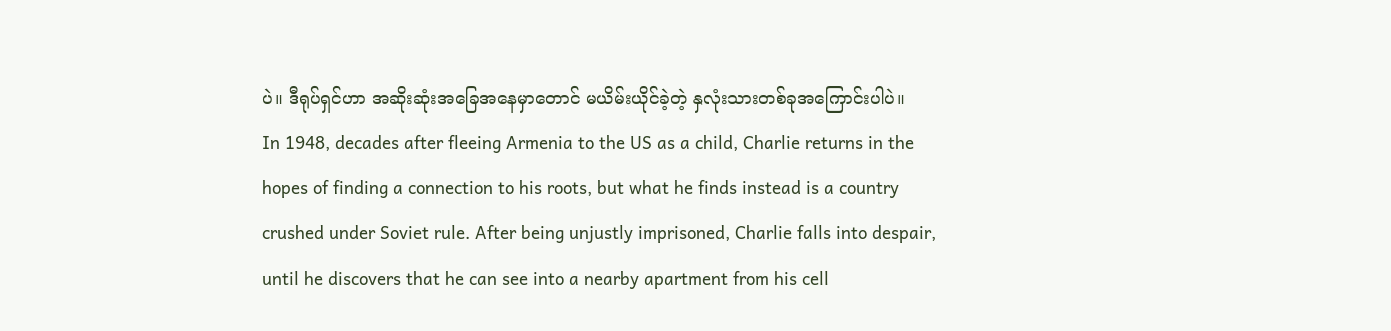ပဲ။ ဒီရုပ်ရှင်ဟာ အဆိုးဆုံးအခြေအနေမှာတောင် မယိမ်းယိုင်ခဲ့တဲ့ နှလုံးသားတစ်ခုအကြောင်းပါပဲ။
In 1948, decades after fleeing Armenia to the US as a child, Charlie returns in the hopes of finding a connection to his roots, but what he finds instead is a country crushed under Soviet rule. After being unjustly imprisoned, Charlie falls into despair, until he discovers that he can see into a nearby apartment from his cell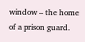window – the home of a prison guard.